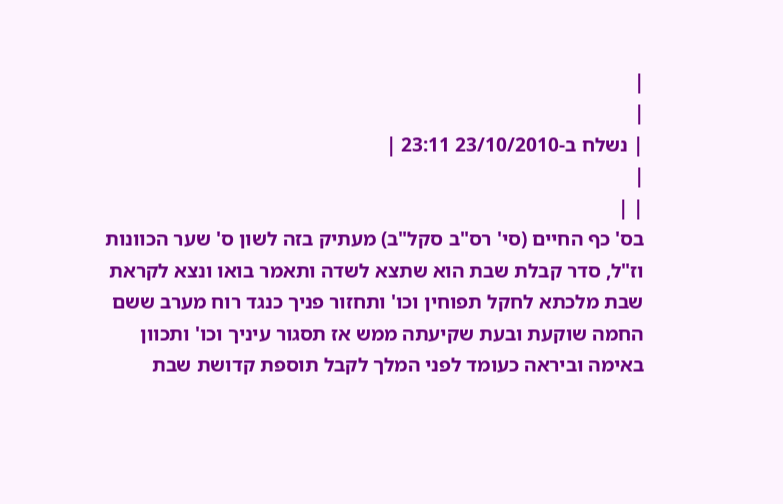|
|
| נשלח ב-23/10/2010 23:11 |
|
| |
בס' כף החיים (סי' רס"ב סקל"ב) מעתיק בזה לשון ס' שער הכוונות וז"ל, סדר קבלת שבת הוא שתצא לשדה ותאמר בואו ונצא לקראת שבת מלכתא לחקל תפוחין וכו' ותחזור פניך כנגד רוח מערב ששם החמה שוקעת ובעת שקיעתה ממש אז תסגור עיניך וכו' ותכוון באימה וביראה כעומד לפני המלך לקבל תוספת קדושת שבת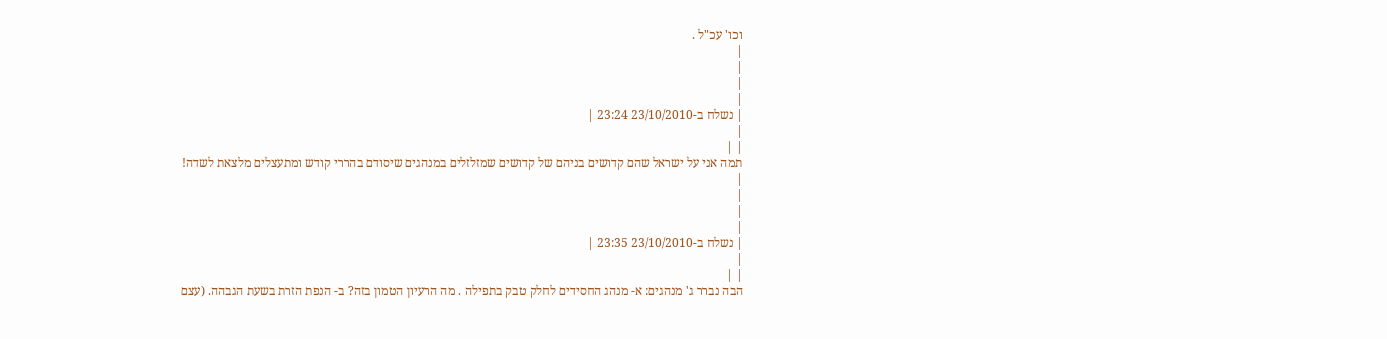וכו' עכ"ל .
|
|
|
|
| נשלח ב-23/10/2010 23:24 |
|
| |
תמה אני על ישראל שהם קדושים בניהם של קדושים שמזלזלים במנהגים שיסודם בהררי קודש ומתעצלים מלצאת לשדה!
|
|
|
|
| נשלח ב-23/10/2010 23:35 |
|
| |
הבה נברר ג' מנהגים: א- מנהג החסידים לחלק טבק בתפילה . מה הרעיון הטמון בזה? ב- הנפת הזרת בשעת הגבהה. (עצם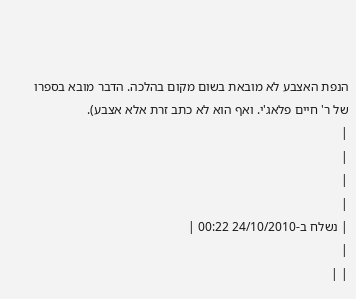הנפת האצבע לא מובאת בשום מקום בהלכה. הדבר מובא בספרו של ר' חיים פלאג'י. ואף הוא לא כתב זרת אלא אצבע).
|
|
|
|
| נשלח ב-24/10/2010 00:22 |
|
| |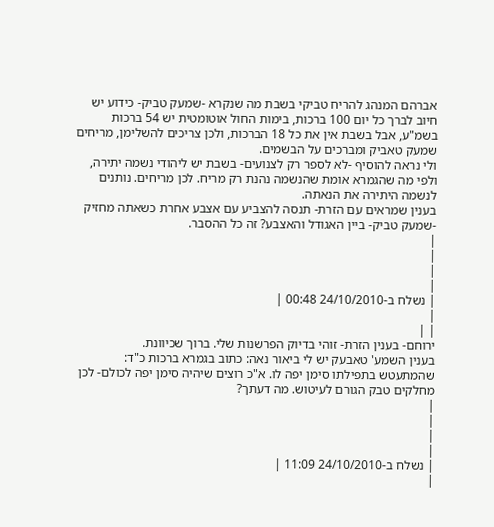אברהם המנהג להריח טביקי בשבת מה שנקרא -שמעק טביק- כידוע יש חיוב לברך כל יום 100 ברכות, בימות החול אוטומטית יש 54 ברכות בשמ"ע, אבל בשבת אין את כל 18 הברכות, ולכן צריכים להשלימן, מריחים שמעק טאביק ומברכים על הבשמים.
ולי נראה להוסיף -לא לספר רק לצנועים- בשבת יש ליהודי נשמה יתירה, ולפי מה שהגמרא אומת שהנשמה נהנת רק מריח. לכן מריחים. נותנים לנשמה היתירה את הנאתה.
בענין שמראים עם הזרת- תנסה להצביע עם אצבע אחרת כשאתה מחזיק -שמעק טביק- ביין האגודל והאצבע? זה כל ההסבר.
|
|
|
|
| נשלח ב-24/10/2010 00:48 |
|
| |
ירוחם- בענין הזרת- זוהי בדיוק הפרשנות שלי. ברוך שכיוונת.
בענין השמע' טאבעק יש לי ביאור נאה: כתוב בגמרא ברכות כ"ד: שהמתעטש בתפילתו סימן יפה לו. א"כ רוצים שיהיה סימן יפה לכולם- לכן מחלקים טבק הגורם לעיטוש. מה דעתך?
|
|
|
|
| נשלח ב-24/10/2010 11:09 |
|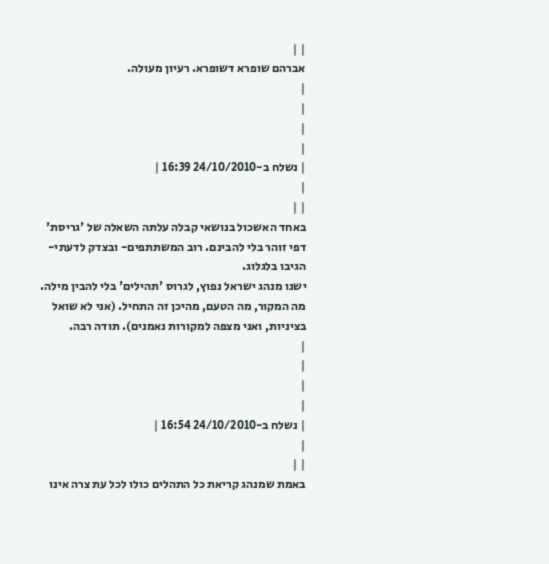| |
אברהם שופרא דשופרא. רעיון מעולה.
|
|
|
|
| נשלח ב-24/10/2010 16:39 |
|
| |
באחד האשכול בנושאי קבלה עלתה השאלה של 'גריסת' דפי זוהר בלי להבינם. רוב המשתתפים- ובצדק לדעתי- הגיבו בלגלוג.
ישנו מנהג ישראל נפוץ, לגרוס 'תהילים' בלי להבין מילה. מה המקור, מה הטעם, מהיכן זה התחיל. (אני לא שואל בציניות, ואני מצפה למקורות נאמנים). תודה רבה.
|
|
|
|
| נשלח ב-24/10/2010 16:54 |
|
| |
באמת שמנהג קריאת כל התהלים כולו לכל עת צרה אינו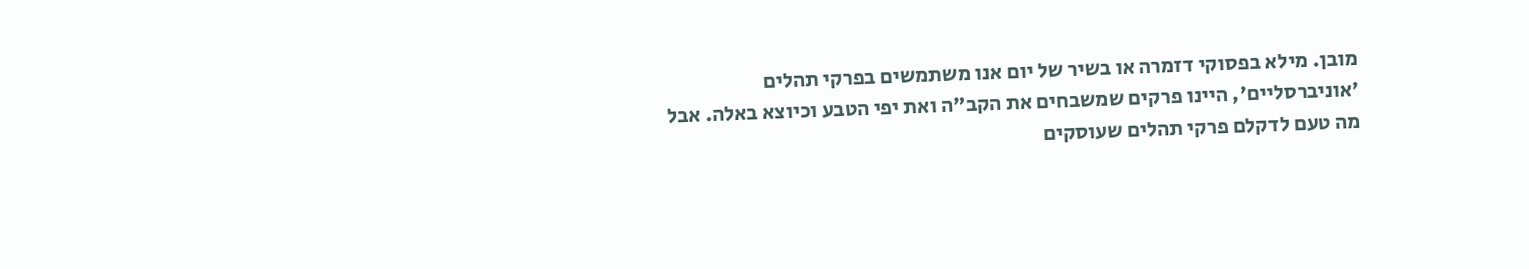מובן. מילא בפסוקי דזמרה או בשיר של יום אנו משתמשים בפרקי תהלים 'אוניברסליים', היינו פרקים שמשבחים את הקב"ה ואת יפי הטבע וכיוצא באלה. אבל מה טעם לדקלם פרקי תהלים שעוסקים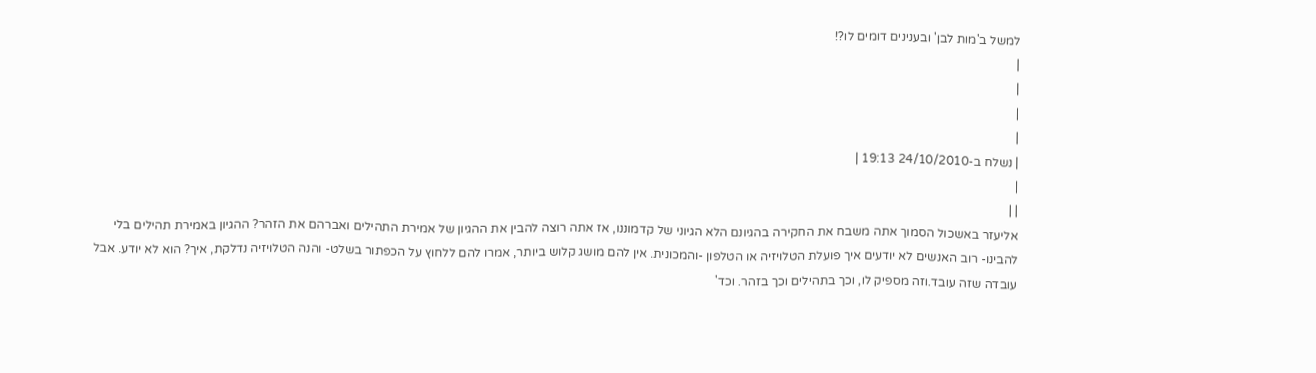למשל ב'מות לבן' ובענינים דומים לו?!
|
|
|
|
| נשלח ב-24/10/2010 19:13 |
|
| |
אליעזר באשכול הסמוך אתה משבח את החקירה בהגיונם הלא הגיוני של קדמוננו, אז אתה רוצה להבין את ההגיון של אמירת התהילים ואברהם את הזהר? ההגיון באמירת תהילים בלי להבינו- רוב האנשים לא יודעים איך פועלת הטלויזיה או הטלפון -והמכונית. אין להם מושג קלוש ביותר, אמרו להם ללחוץ על הכפתור בשלט- והנה הטלויזיה נדלקת, איך? הוא לא יודע. אבל עובדה שזה עובד.וזה מספיק לו, וכך בתהילים וכך בזהר. וכד'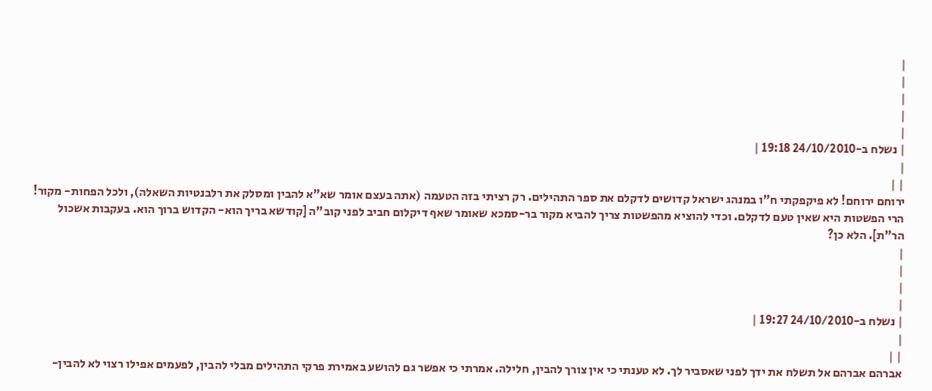|
|
|
|
|
| נשלח ב-24/10/2010 19:18 |
|
| |
ירוחם ירוחם! לא פיקפקתי ח"ו במנהג ישראל קדושים לדקלם את ספר התהילים. רק רציתי בזה הטעמה (אתה בעצם אומר שא"א להבין ומסלק את רלבנטיות השאלה), ולכל הפחות- מקור! הרי הפשטות היא שאין טעם לדקלם. וכדי להוציא מהפשטות צריך להביא מקור בר-סמכא שאומר שאף דיקלום חביב לפני קוב"ה [קודשא בריך הוא- הקדוש ברוך הוא. בעקבות אשכול הר"ת]. הלא כן?
|
|
|
|
| נשלח ב-24/10/2010 19:27 |
|
| |
אברהם אברהם אל תשלח את ידך לפני שאסביר לך. לא טענתי כי אין צורך להבין, חלילה. אמרתי כי אפשר גם להושע באמירת פרקי התהילים מבלי להבין, לפעמים אפילו רצוי לא להבין-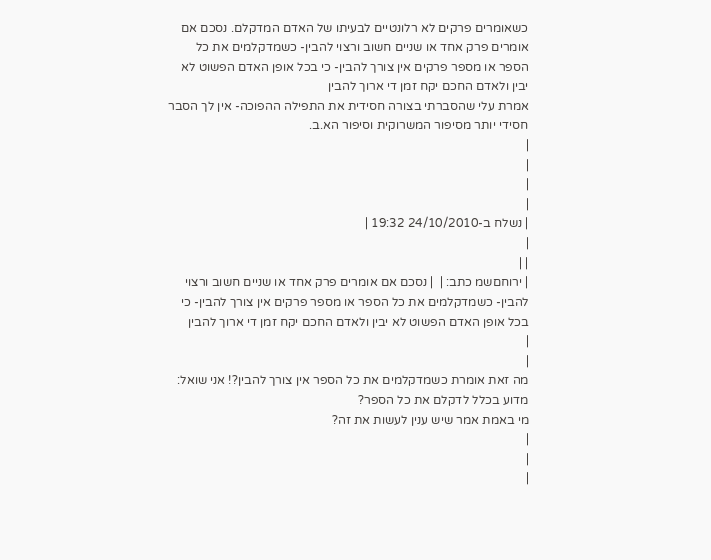כשאומרים פרקים לא רלונטיים לבעיתו של האדם המדקלם. נסכם אם אומרים פרק אחד או שניים חשוב ורצוי להבין- כשמדקלמים את כל הספר או מספר פרקים אין צורך להבין- כי בכל אופן האדם הפשוט לא יבין ולאדם החכם יקח זמן די ארוך להבין
אמרת עלי שהסברתי בצורה חסידית את התפילה ההפוכה- אין לך הסבר חסידי יותר מסיפור המשרוקית וסיפור הא.ב.
|
|
|
|
| נשלח ב-24/10/2010 19:32 |
|
| |
| ירוחםשמ כתב: |  | נסכם אם אומרים פרק אחד או שניים חשוב ורצוי להבין- כשמדקלמים את כל הספר או מספר פרקים אין צורך להבין- כי בכל אופן האדם הפשוט לא יבין ולאדם החכם יקח זמן די ארוך להבין
|
|
מה זאת אומרת כשמדקלמים את כל הספר אין צורך להבין?! אני שואל: מדוע בכלל לדקלם את כל הספר?
מי באמת אמר שיש ענין לעשות את זה?
|
|
|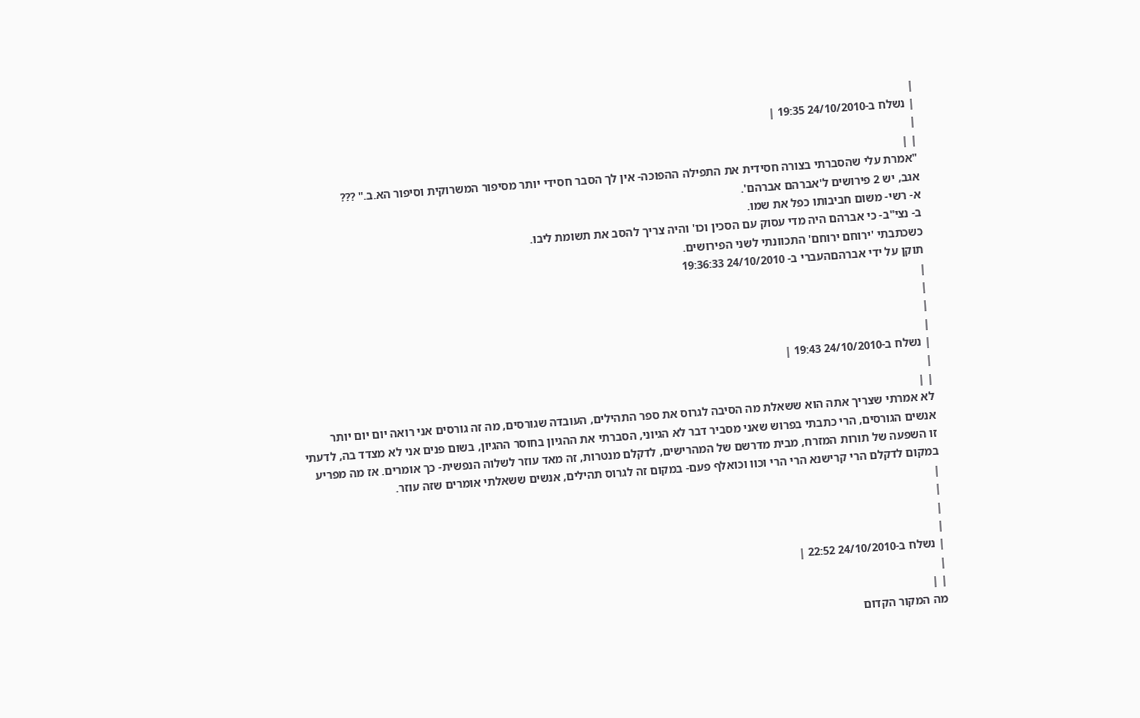|
| נשלח ב-24/10/2010 19:35 |
|
| |
"אמרת עלי שהסברתי בצורה חסידית את התפילה ההפוכה- אין לך הסבר חסידי יותר מסיפור המשרוקית וסיפור הא.ב." ???
אגב, יש 2 פירושים ל'אברהם אברהם'.
א- רשי- משום חביבותו כפל את שמו.
ב- נצי"ב- כי אברהם היה מדי עסוק עם הסכין וכו' והיה צריך להסב את תשומת ליבו.
כשכתבתי 'ירוחם ירוחם' התכוונתי לשני הפירושים.
תוקן על ידי אברהםהעברי ב- 24/10/2010 19:36:33
|
|
|
|
| נשלח ב-24/10/2010 19:43 |
|
| |
לא אמרתי שצריך אתה הוא ששאלת מה הסיבה לגרוס את ספר התהילים, העובדה שגורסים, מה זה גורסים אני רואה יום יום יותר אנשים הגורסים, הרי כתבתי בפרוש שאני מסביר דבר לא הגיוני, הסברתי את ההגיון בחוסר ההגיון, בשום פנים אני לא מצדד בה, לדעתי זו השפעה של תורות המזרח, מבית מדרשם של המהרישים, לדקלם מנטרות, זה מאד עוזר לשלוה הנפשית- כך אומרים. אז מה מפריע במקום לדקלם הרי קרישנא הרי הרי וכוו וכואלף פעם- במקום זה לגרוס תהילים, אנשים ששאלתי אומרים שזה עוזר.
|
|
|
|
| נשלח ב-24/10/2010 22:52 |
|
| |
מה המקור הקדום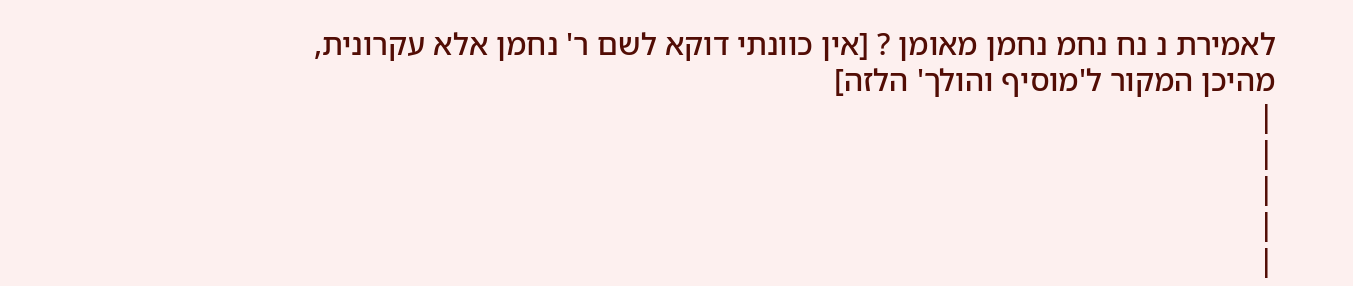לאמירת נ נח נחמ נחמן מאומן ? [אין כוונתי דוקא לשם ר' נחמן אלא עקרונית, מהיכן המקור ל'מוסיף והולך' הלזה]
|
|
|
|
|